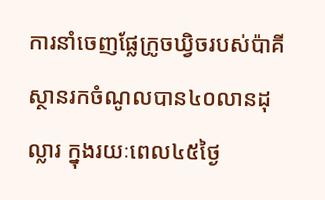ការនាំចេញផ្លែក្រូចឃ្វិចរបស់ប៉ាគីស្ថានរកចំណូលបាន៤០លានដុល្លារ ក្នុងរយៈពេល៤៥ថ្ងៃ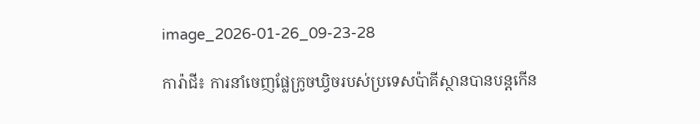image_2026-01-26_09-23-28

ការ៉ាជី៖ ការនាំចេញផ្លែក្រូចឃ្វិចរបស់ប្រទេសប៉ាគីស្ថានបានបន្តកើន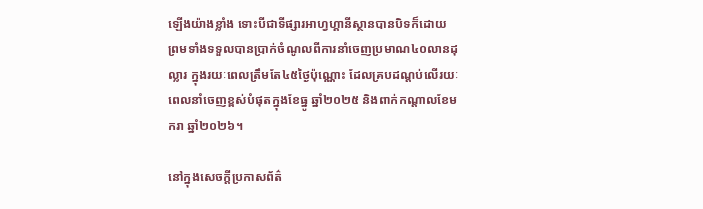ឡើងយ៉ាងខ្លាំង ទោះបីជាទីផ្សារអាហ្វហ្គានីស្ថានបានបិទក៏ដោយ ព្រមទាំងទទួលបានប្រាក់ចំណូលពីការនាំចេញប្រមាណ៤០លានដុល្លារ ក្នុងរយៈពេលត្រឹមតែ៤៥ថ្ងៃប៉ុណ្ណោះ ដែលគ្របដណ្ដប់លើរយៈពេលនាំចេញខ្ពស់បំផុតក្នុងខែធ្នូ ឆ្នាំ២០២៥ និងពាក់កណ្តាលខែមករា ឆ្នាំ២០២៦។

នៅក្នុងសេចក្តីប្រកាសព័ត៌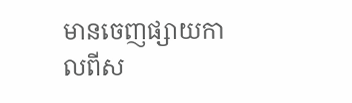មានចេញផ្សាយកាលពីស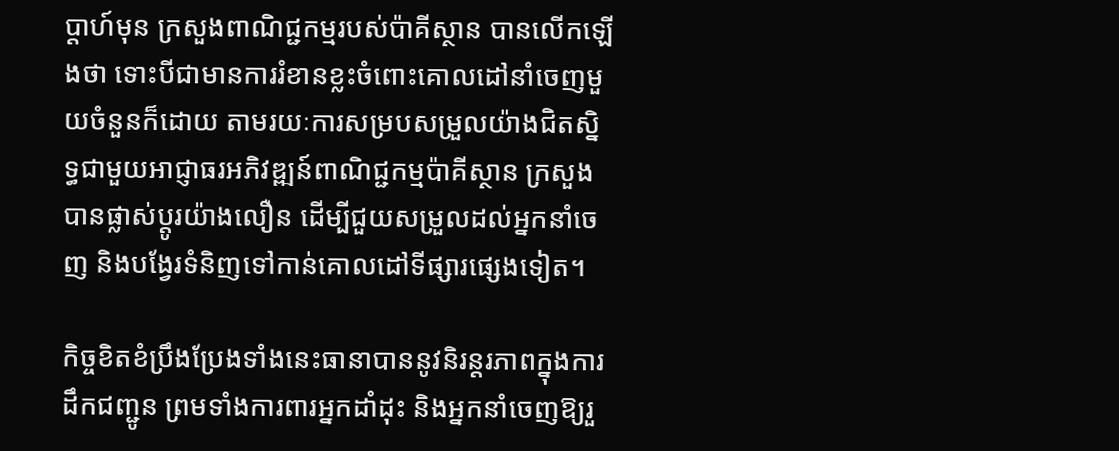ប្តាហ៍មុន ក្រសួងពាណិជ្ជកម្មរបស់ប៉ាគីស្ថាន បានលើកឡើងថា ទោះបីជាមានការរំខានខ្លះចំពោះគោលដៅនាំចេញមួយចំនួនក៏ដោយ តាមរយៈការសម្របសម្រួលយ៉ាងជិតស្និទ្ធជាមួយអាជ្ញាធរអភិវឌ្ឍន៍ពាណិជ្ជកម្មប៉ាគីស្ថាន ក្រសួងបានផ្លាស់ប្តូរយ៉ាងលឿន ដើម្បីជួយសម្រួលដល់អ្នកនាំចេញ និងបង្វែរទំនិញទៅកាន់គោលដៅទីផ្សារផ្សេងទៀត។

កិច្ចខិតខំប្រឹងប្រែងទាំងនេះធានាបាននូវនិរន្តរភាពក្នុងការដឹកជញ្ជូន ព្រមទាំងការពារអ្នកដាំដុះ និងអ្នកនាំចេញឱ្យរួ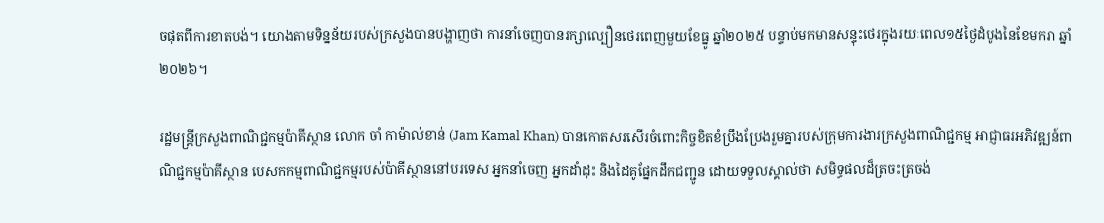ចផុតពីការខាតបង់។ យោងតាមទិន្នន័យរបស់ក្រសួងបានបង្ហាញថា ការនាំចេញបានរក្សាល្បឿនថេរពេញមួយខែធ្នូ ឆ្នាំ២០២៥ បន្ទាប់មកមានសន្ទុះថេរក្នុងរយៈពេល១៥ថ្ងៃដំបូងនៃខែមករា ឆ្នាំ២០២៦។

រដ្ឋមន្ត្រីក្រសួងពាណិជ្ជកម្មប៉ាគីស្ថាន លោក ចាំ កាម៉ាល់ខាន់ (Jam Kamal Khan) បានកោតសរសើរចំពោះកិច្ចខិតខំប្រឹងប្រែងរួមគ្នារបស់ក្រុមការងារក្រសួងពាណិជ្ជកម្ម អាជ្ញាធរអភិវឌ្ឍន៍ពាណិជ្ជកម្មប៉ាគីស្ថាន បេសកកម្មពាណិជ្ជកម្មរបស់ប៉ាគីស្ថាននៅបរទេស អ្នកនាំចេញ អ្នកដាំដុះ និងដៃគូផ្នែកដឹកជញ្ជូន ដោយទទួលស្គាល់ថា សមិទ្ធផលដ៏ត្រចះត្រចង់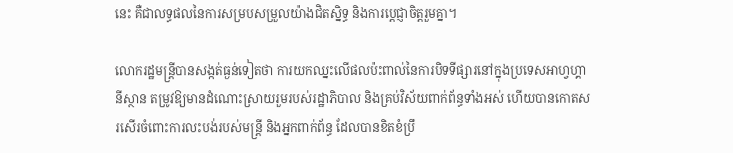នេះ គឺជាលទ្ធផលនៃការសម្របសម្រួលយ៉ាងជិតស្និទ្ធ និងការប្តេជ្ញាចិត្តរួមគ្នា។

លោករដ្ឋមន្ត្រីបានសង្កត់ធ្ងន់ទៀតថា ការយកឈ្នះលើផលប៉ះពាល់នៃការបិទទីផ្សារនៅក្នុងប្រទេសអាហ្វហ្គានីស្ថាន តម្រូវឱ្យមានដំណោះស្រាយរួមរបស់រដ្ឋាភិបាល និងគ្រប់វិស័យពាក់ព័ន្ធទាំងអស់ ហើយបានកោតសរសើរចំពោះការលះបង់របស់មន្ត្រី និងអ្នកពាក់ព័ន្ធ ដែលបានខិតខំប្រឹ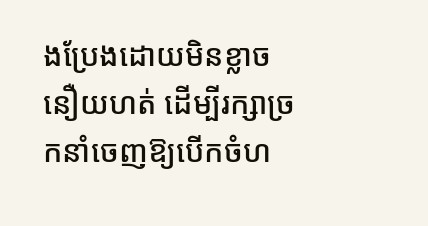ងប្រែងដោយមិនខ្លាចនឿយហត់ ដើម្បីរក្សាច្រកនាំចេញឱ្យបើកចំហ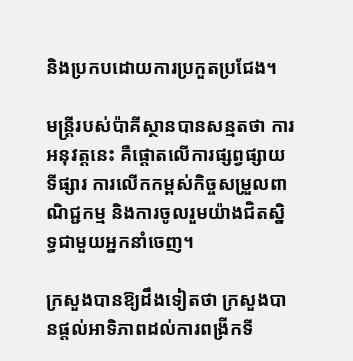និងប្រកបដោយការប្រកួតប្រជែង។

មន្ត្រីរបស់ប៉ាគីស្ថានបានសន្មតថា ការអនុវត្តនេះ គឺផ្តោតលើការផ្សព្វផ្សាយទីផ្សារ ការលើកកម្ពស់កិច្ចសម្រួលពាណិជ្ជកម្ម និងការចូលរួមយ៉ាងជិតស្និទ្ធជាមួយអ្នកនាំចេញ។

ក្រសួងបានឱ្យដឹងទៀតថា ក្រសួងបានផ្តល់អាទិភាពដល់ការពង្រីកទី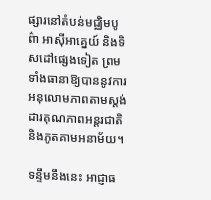ផ្សារនៅតំបន់មជ្ឈិមបូព៌ា អាស៊ីអាគ្នេយ៍ និងទិសដៅផ្សេងទៀត ព្រមទាំងធានាឱ្យបាននូវការអនុលោមភាពតាមស្តង់ដារគុណភាពអន្តរជាតិ និងភូតគាមអនាម័យ។

ទន្ទឹមនឹងនេះ អាជ្ញាធ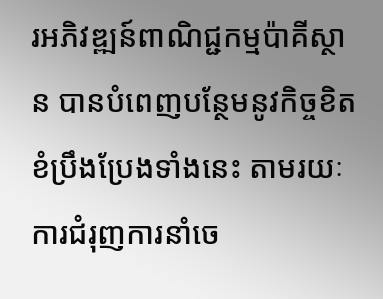រអភិវឌ្ឍន៍ពាណិជ្ជកម្មប៉ាគីស្ថាន បានបំពេញបន្ថែមនូវកិច្ចខិតខំប្រឹងប្រែងទាំងនេះ តាមរយៈការជំរុញការនាំចេ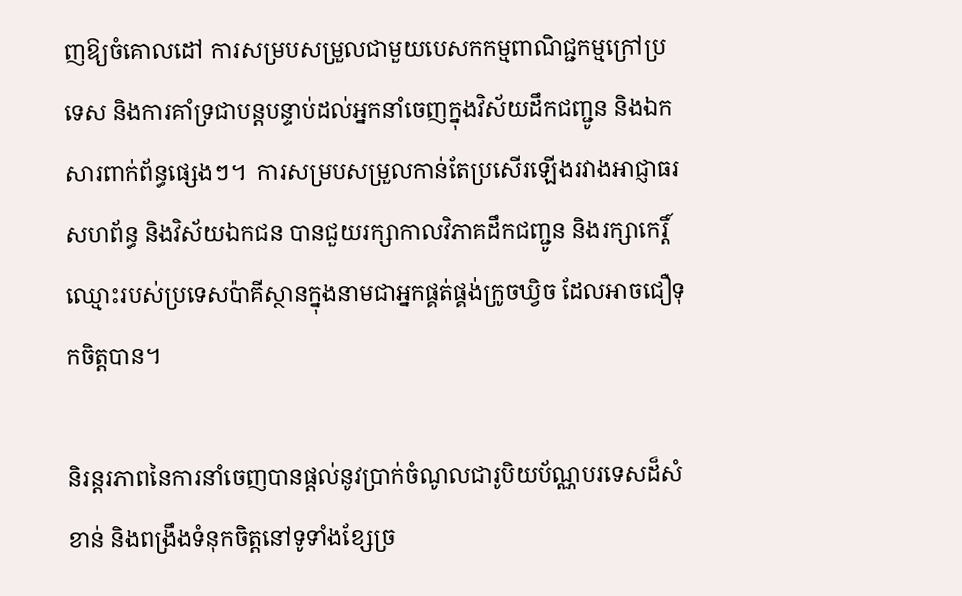ញឱ្យចំគោលដៅ ការសម្របសម្រួលជាមួយបេសកកម្មពាណិជ្ជកម្មក្រៅប្រទេស និងការគាំទ្រជាបន្តបន្ទាប់ដល់អ្នកនាំចេញក្នុងវិស័យដឹកជញ្ជូន និងឯកសារពាក់ព័ន្ធផ្សេងៗ។  ការសម្របសម្រួលកាន់តែប្រសើរឡើងរវាងអាជ្ញាធរសហព័ន្ធ និងវិស័យឯកជន បានជួយរក្សាកាលវិភាគដឹកជញ្ជូន និងរក្សាកេរ្តិ៍ឈ្មោះរបស់ប្រទេសប៉ាគីស្ថានក្នុងនាមជាអ្នកផ្គត់ផ្គង់ក្រូចឃ្វិច ដែលអាចជឿទុកចិត្តបាន។

និរន្តរភាពនៃការនាំចេញបានផ្តល់នូវប្រាក់ចំណូលជារូបិយប័ណ្ណបរទេសដ៏សំខាន់ និងពង្រឹងទំនុកចិត្តនៅទូទាំងខ្សែច្រ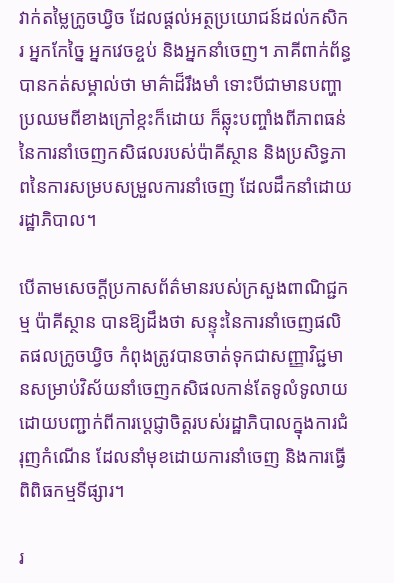វាក់តម្លៃក្រូចឃ្វិច ដែលផ្តល់អត្ថប្រយោជន៍ដល់កសិករ អ្នកកែច្នៃ អ្នកវេចខ្ចប់ និងអ្នកនាំចេញ។ ភាគីពាក់ព័ន្ធបានកត់សម្គាល់ថា មាគ៌ាដ៏រឹងមាំ ទោះបីជាមានបញ្ហាប្រឈមពីខាងក្រៅខ្កះក៏ដោយ ក៏ឆ្លុះបញ្ចាំងពីភាពធន់នៃការនាំចេញកសិផលរបស់ប៉ាគីស្ថាន និងប្រសិទ្ធភាពនៃការសម្របសម្រួលការនាំចេញ ដែលដឹកនាំដោយរដ្ឋាភិបាល។

បើតាមសេចក្ដីប្រកាសព័ត៌មានរបស់ក្រសួងពាណិជ្ជកម្ម ប៉ាគីស្ថាន បានឱ្យដឹងថា សន្ទុះនៃការនាំចេញផលិតផលក្រូចឃ្វិច កំពុងត្រូវបានចាត់ទុកជាសញ្ញាវិជ្ជមានសម្រាប់វិស័យនាំចេញកសិផលកាន់តែទូលំទូលាយ ដោយបញ្ជាក់ពីការប្តេជ្ញាចិត្តរបស់រដ្ឋាភិបាលក្នុងការជំរុញកំណើន ដែលនាំមុខដោយការនាំចេញ និងការធ្វើពិពិធកម្មទីផ្សារ។

រ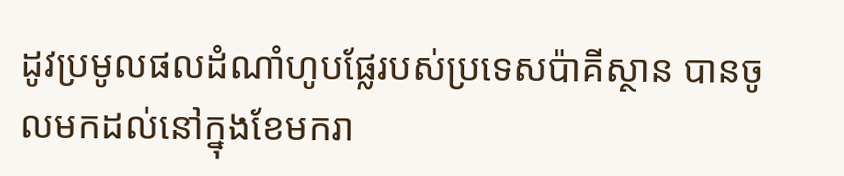ដូវប្រមូលផលដំណាំហូបផ្លែរបស់ប្រទេសប៉ាគីស្ថាន បានចូលមកដល់នៅក្នុងខែមករា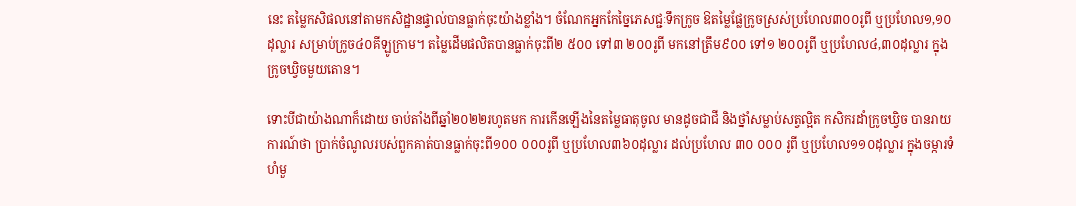នេះ តម្លៃកសិផលនៅតាមកសិដ្ឋានផ្ទាល់បានធ្លាក់ចុះយ៉ាងខ្លាំង។ ចំណែកអ្នកកែច្នៃភេសជ្ជៈទឹកក្រូច ឱតម្លៃផ្លែក្រូចស្រស់ប្រហែល៣០០រូពី ឬប្រហែល១,១០ដុល្លារ សម្រាប់ក្រូច៤០គីឡូក្រាម។ តម្លៃដើមផលិតបានធ្លាក់ចុះពី២ ៥០០ ទៅ៣ ២០០រូពី មកនៅត្រឹម៩០០ ទៅ១ ២០០រូពី ឬប្រហែល៤,៣០ដុល្លារ ក្នុងក្រូចឃ្វិចមួយតោន។

ទោះបីជាយ៉ាងណាក៏ដោយ ចាប់តាំងពីឆ្នាំ២០២២រហូតមក ការកើនឡើងនៃតម្លៃធាតុចូល មានដូចជាជី និងថ្នាំសម្លាប់សត្វល្អិត កសិករដាំក្រូចឃ្វិច បានរាយការណ៍ថា ប្រាក់ចំណូលរបស់ពួកគាត់បានធ្លាក់ចុះពី១០០ ០០០រូពី ឬប្រហែល៣៦០ដុល្លារ ដល់ប្រហែល ៣០ ០០០ រូពី ឬប្រហែល១១០ដុល្លារ ក្នុងចម្ការទំហំមួ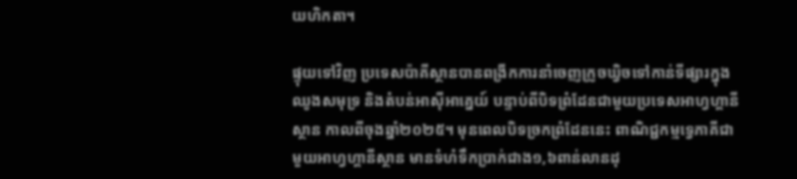យហិកតា។

ផ្ទុយទៅវិញ ប្រទេសប៉ាគីស្ថានបានពង្រីកការនាំចេញក្រូចឃ្វិចទៅកាន់ទីផ្សារក្នុងឈូងសមុទ្រ និងតំបន់អាស៊ីអាគ្នេយ៍ បន្ទាប់ពីបិទព្រំដែនជាមួយប្រទេសអាហ្វហ្គានីស្ថាន កាលពីចុងឆ្នាំ២០២៥។ មុនពេលបិទច្រកព្រំដែននេះ ពាណិជ្ជកម្មទ្វេភាគីជាមួយអាហ្វហ្គានីស្ថាន មានទំហំទឹកប្រាក់ជាង១,៦ពាន់លានដុ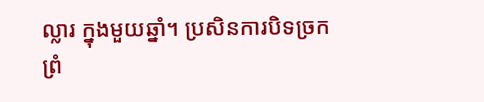ល្លារ ក្នុងមួយឆ្នាំ។ ប្រសិនការបិទច្រកព្រំ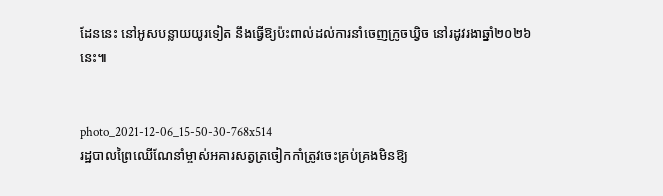ដែននេះ នៅអូសបន្លាយយូរទៀត នឹងធ្វើឱ្យប៉ះពាល់ដល់ការនាំចេញក្រូចឃ្វិច នៅរដូវរងាឆ្នាំ២០២៦នេះ៕


photo_2021-12-06_15-50-30-768x514
រដ្ឋបាលព្រៃឈើណែនាំម្ចាស់អគារសត្វត្រចៀកកាំត្រូវចេះគ្រប់គ្រងមិនឱ្យ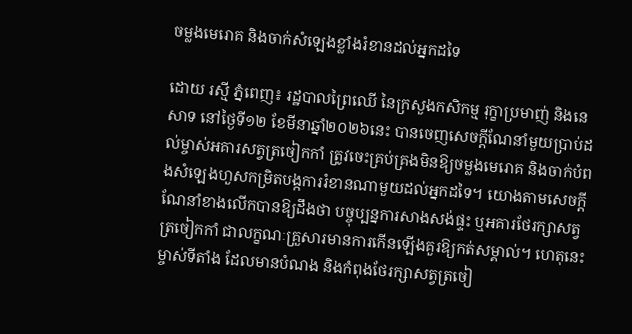ចម្លងមេរោគ និងចាក់សំឡេងខ្លាំងរំខានដល់អ្នកដទៃ

ដោយ រស្មី ភ្នំពេញ៖ រដ្ឋបាលព្រៃឈើ នៃក្រសួងកសិកម្ម រុក្ខាប្រមាញ់ និងនេសាទ នៅថ្ងៃទី១២ ខែមីនាឆ្នាំ២០២៦នេះ បានចេញសេចក្តីណែនាំមួយប្រាប់ដល់ម្ចាស់អគារសត្វត្រចៀកកាំ ត្រូវចេះគ្រប់គ្រងមិនឱ្យចម្លងមេរោគ និងចាក់បំពងសំឡេងហួសកម្រិតបង្កការរំខានណាមួយដល់អ្នកដទៃ។ យោងតាមសេចក្តីណែនាំខាងលើកបានឱ្យដឹងថា បច្ចុប្បន្នការសាងសង់ផ្ទះ ឬអគារថែរក្សាសត្វត្រចៀកកាំ ជាលក្ខណៈគ្រួសារមានការកើនឡើងគួរឱ្យកត់សម្គាល់។ ហេតុនេះម្ចាស់ទីតាំង ដែលមានបំណង និងកំពុងថែរក្សាសត្វត្រចៀ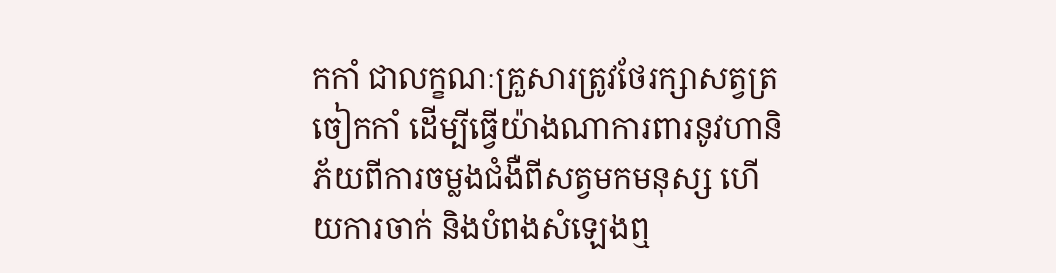កកាំ ជាលក្ខណៈគ្រួសារត្រូវថែរក្សាសត្វត្រចៀកកាំ ដើម្បីធ្វើយ៉ាងណាការពារនូវហានិភ័យពីការចម្លងជំងឺពីសត្វមកមនុស្ស ហើយការចាក់ និងបំពងសំឡេងឮ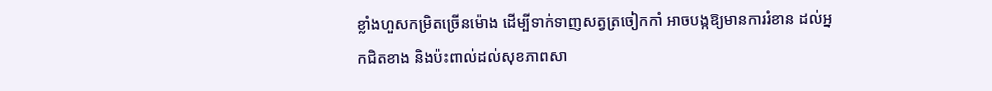ខ្លាំងហួសកម្រិតច្រើនម៉ោង ដើម្បីទាក់ទាញសត្វត្រចៀកកាំ អាចបង្កឱ្យមានការរំខាន ដល់អ្នកជិតខាង និងប៉ះពាល់ដល់សុខភាពសា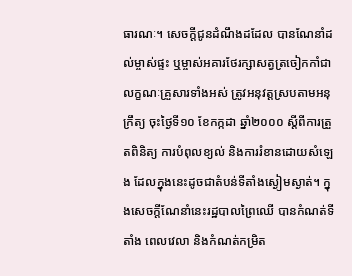ធារណៈ។ សេចក្តីជូនដំណឹងដដែល បានណែនាំដល់ម្ចាស់ផ្ទះ ឬម្ចាស់អគារថែរក្សាសត្វត្រចៀកកាំជា លក្ខណៈគ្រួសារទាំងអស់ ត្រូវអនុវត្តស្របតាមអនុក្រឹត្យ ចុះថ្ងៃទី១០ ខែកក្កដា ឆ្នាំ២០០០ ស្តីពីការត្រួតពិនិត្យ ការបំពុលខ្យល់ និងការរំខានដោយសំឡេង ដែលក្នុងនេះដូចជាតំបន់ទីតាំងស្ងៀមស្ងាត់។ ក្នុងសេចក្តីណែនាំនេះរដ្ឋបាលព្រៃឈើ បានកំណត់ទីតាំង ពេលវេលា និងកំណត់កម្រិត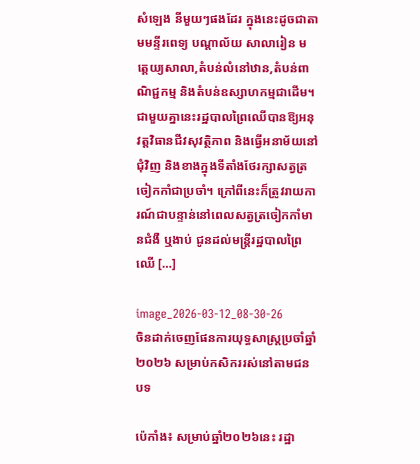សំឡេង នីមួយៗផងដែរ ក្នុងនេះដូចជាតាមមន្ទីរពេទ្យ បណ្តាល័យ សាលារៀន មត្តេយ្យសាលា,តំបន់លំនៅឋាន,តំបន់ពាណិជ្ជកម្ម និងតំបន់ឧស្សាហកម្មជាដើម។ ជាមួយគ្នានេះរដ្ឋបាលព្រៃឈើបានឱ្យអនុវត្តវិធានជីវសុវត្ថិភាព និងធ្វើអនាម័យនៅជុំវិញ និងខាងក្នុងទីតាំងថែរក្សាសត្វត្រចៀកកាំជាប្រចាំ។ ក្រៅពីនេះក៏ត្រូវរាយការណ៍ជាបន្ទាន់នៅពេលសត្វត្រចៀកកាំមានជំងឺ ឬងាប់ ជូនដល់មន្ត្រីរដ្ឋបាលព្រៃឈើ […]

image_2026-03-12_08-30-26
ចិនដាក់ចេញផែនការយុទ្ធសាស្រ្តប្រចាំឆ្នាំ២០២៦ សម្រាប់កសិកររស់នៅតាមជនបទ

ប៉េកាំង៖ សម្រាប់ឆ្នាំ២០២៦នេះ រដ្ឋា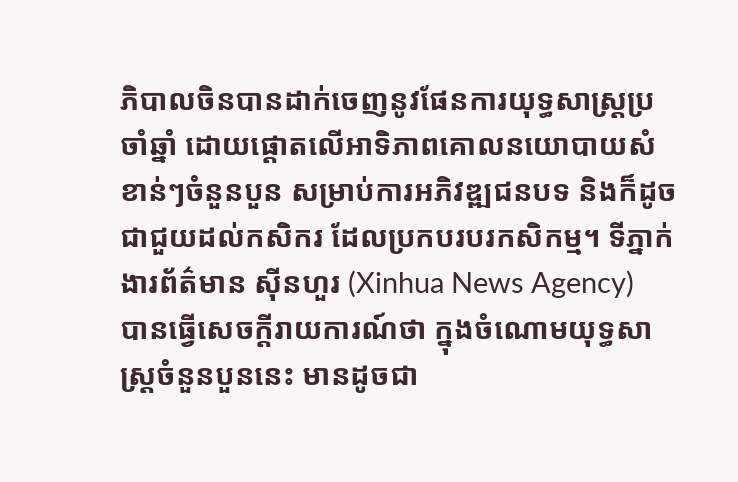ភិបាលចិនបានដាក់ចេញនូវផែនការយុទ្ធសាស្ត្រប្រចាំឆ្នាំ ដោយផ្តោតលើអាទិភាពគោលនយោបាយសំខាន់ៗចំនួនបួន សម្រាប់ការអភិវឌ្ឍជនបទ និងក៏ដូចជាជួយដល់កសិករ ដែលប្រកបរបរកសិកម្ម។ ទីភ្នាក់ងារព័ត៌មាន ស៊ីនហួរ (Xinhua News Agency)  បានធ្វើសេចក្តីរាយការណ៍ថា ក្នុងចំណោមយុទ្ធសាស្រ្តចំនួនបួននេះ មានដូចជា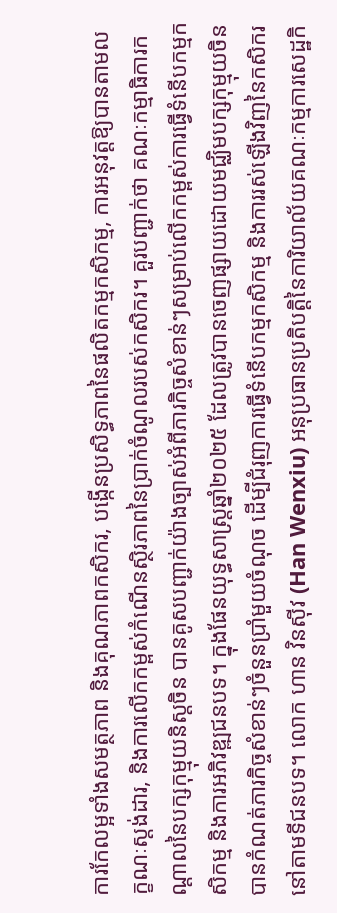ការកែលម្អទាំងសមត្ថភាព និងគុណភាពកសិករ, បង្កើនប្រសិទ្ធភាពនៃផលិតកម្មកសិកម្ម, ការអនុវត្តឱ្យបានតាមលក្ខណៈស្តង់ដារ, និងការលើកកម្ពស់កំណើនស្ថិរភាពនៃប្រាក់ចំណូលរបស់កសិករ។ គួរបញ្ជាក់ថា គណៈកម្មាធិការកណ្តាលនៃបក្សកុម្មុយនិស្តចិន បានគូសបញ្ជាក់យ៉ាងច្បាស់អំពីភារកិច្ចសំខាន់ៗសម្រាប់លើកកម្ពស់ការធ្វើទំនើបកម្មកសិកម្ម និងការអភិវឌ្ឍជនបទ។ ក្នុងផែនយុទ្ធសាស្ត្រឆ្នាំ២០២៥ ដែលត្រូវបានចេញផ្សាយដោយមជ្ឈិមបក្សកុម្មុយចិន បានកំណត់ភារកិច្ចសំខាន់ៗចំនួនប្រាំមួយចំណុច ដើម្បីជំរុញការធ្វើទំនើបកម្មកសិកម្ម និងការរស់ឡើងវិញនៃកសិករនៅតាមទីជនបទ។ លោក ហាន វិនស៊ីវ (Han Wenxiu) អនុប្រធានប្រតិបត្តិនៃការិយាល័យគណៈកម្មការសេដ្ឋកិ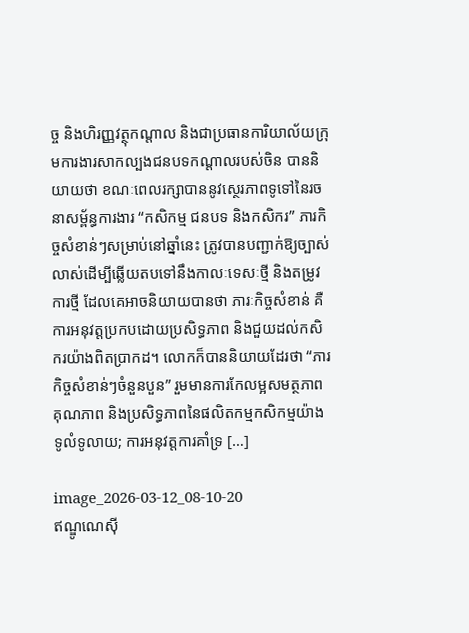ច្ច និងហិរញ្ញវត្ថុកណ្តាល និងជាប្រធានការិយាល័យក្រុមការងារសាកល្បងជនបទកណ្តាលរបស់ចិន បាននិយាយថា ខណៈពេលរក្សាបាននូវស្ថេរភាពទូទៅនៃរចនាសម្ព័ន្ធការងារ “កសិកម្ម ជនបទ និងកសិករ” ភារកិច្ចសំខាន់ៗសម្រាប់នៅឆ្នាំនេះ ត្រូវបានបញ្ជាក់ឱ្យច្បាស់លាស់ដើម្បីឆ្លើយតបទៅនឹងកាលៈទេសៈថ្មី និងតម្រូវការថ្មី ដែលគេអាចនិយាយបានថា ភារៈកិច្ចសំខាន់ គឺការអនុវត្តប្រកបដោយប្រសិទ្ធភាព និងជួយដល់កសិករយ៉ាងពិតប្រាកដ។ លោកក៏បាននិយាយដែរថា “ភារកិច្ចសំខាន់ៗចំនួនបួន” រួមមានការកែលម្អសមត្ថភាព គុណភាព និងប្រសិទ្ធភាពនៃផលិតកម្មកសិកម្មយ៉ាងទូលំទូលាយ; ការអនុវត្តការគាំទ្រ […]

image_2026-03-12_08-10-20
ឥណ្ឌូណេស៊ី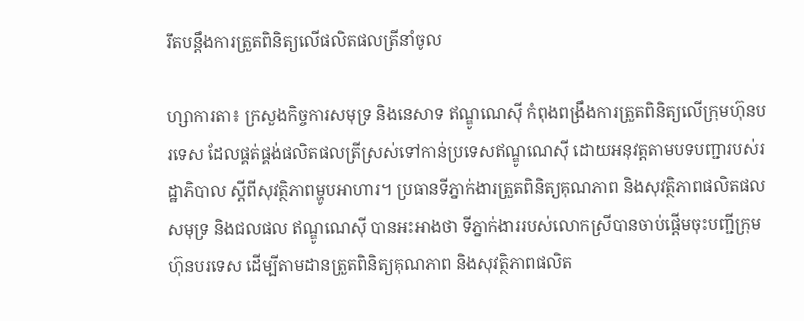រឹតបន្តឹងការត្រួតពិនិត្យលើផលិតផលត្រីនាំចូល

ហ្សាការតា៖ ក្រសួងកិច្ចការសមុទ្រ និងនេសាទ ឥណ្ឌូណេស៊ី កំពុងពង្រឹងការត្រួតពិនិត្យលើក្រុមហ៊ុនបរទេស ដែលផ្គត់ផ្គង់ផលិតផលត្រីស្រស់ទៅកាន់ប្រទេសឥណ្ឌូណេស៊ី ដោយអនុវត្តតាមបទបញ្ជារបស់រដ្ឋាភិបាល ស្តីពីសុវត្ថិភាពម្ហូបអាហារ។ ប្រធានទីភ្នាក់ងារត្រួតពិនិត្យគុណភាព និងសុវត្ថិភាពផលិតផលសមុទ្រ និងជលផល ឥណ្ឌូណេស៊ី បានអះអាងថា ទីភ្នាក់ងាររបស់លោកស្រីបានចាប់ផ្តើមចុះបញ្ជីក្រុមហ៊ុនបរទេស ដើម្បីតាមដានត្រួតពិនិត្យគុណភាព និងសុវត្ថិភាពផលិត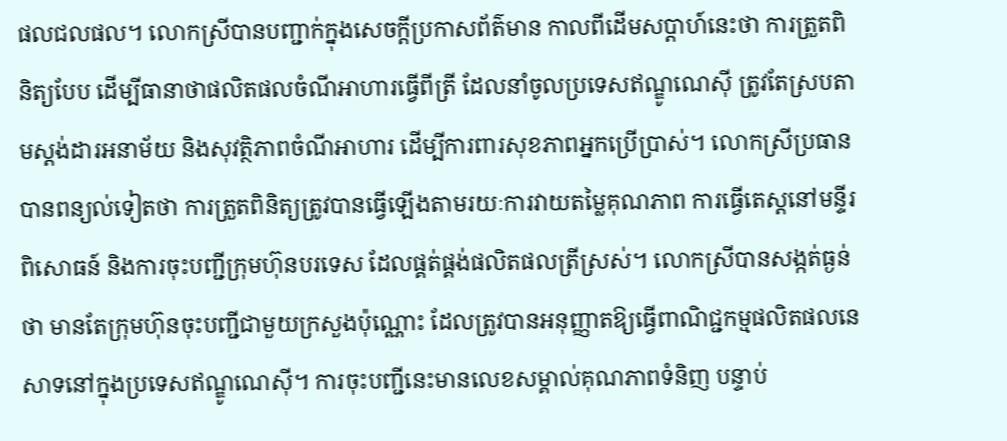ផលជលផល។ លោកស្រីបានបញ្ជាក់ក្នុងសេចក្តីប្រកាសព័ត៌មាន កាលពីដើមសប្តាហ៍នេះថា ការត្រួតពិនិត្យបែប ដើម្បីធានាថាផលិតផលចំណីអាហារធ្វើពីត្រី ដែលនាំចូលប្រទេសឥណ្ឌូណេស៊ី ត្រូវតែស្របតាមស្តង់ដារអនាម័យ និងសុវត្ថិភាពចំណីអាហារ ដើម្បីការពារសុខភាពអ្នកប្រើប្រាស់។ លោកស្រីប្រធាន បានពន្យល់ទៀតថា ការត្រួតពិនិត្យត្រូវបានធ្វើឡើងតាមរយៈការវាយតម្លៃគុណភាព ការធ្វើតេស្តនៅមន្ទីរពិសោធន៍ និងការចុះបញ្ជីក្រុមហ៊ុនបរទេស ដែលផ្គត់ផ្គង់ផលិតផលត្រីស្រស់។ លោកស្រីបានសង្កត់ធ្ងន់ថា មានតែក្រុមហ៊ុនចុះបញ្ជីជាមួយក្រសួងប៉ុណ្ណោះ ដែលត្រូវបានអនុញ្ញាតឱ្យធ្វើពាណិជ្ជកម្មផលិតផលនេសាទនៅក្នុងប្រទេសឥណ្ឌូណេស៊ី។ ការចុះបញ្ជីនេះមានលេខសម្គាល់គុណភាពទំនិញ បន្ទាប់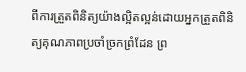ពីការត្រួតពិនិត្យយ៉ាងល្អិតល្អន់ដោយអ្នកត្រួតពិនិត្យគុណភាពប្រចាំច្រកព្រំដែន ព្រ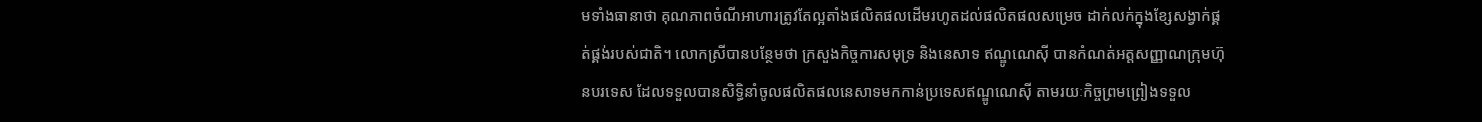មទាំងធានាថា គុណភាពចំណីអាហារត្រូវតែល្អតាំងផលិតផលដើមរហូតដល់ផលិតផលសម្រេច ដាក់លក់ក្នុងខ្សែសង្វាក់ផ្គត់ផ្គង់របស់ជាតិ។ លោកស្រីបានបន្ថែមថា ក្រសួងកិច្ចការសមុទ្រ និងនេសាទ ឥណ្ឌូណេស៊ី បានកំណត់អត្តសញ្ញាណក្រុមហ៊ុនបរទេស ដែលទទួលបានសិទ្ធិនាំចូលផលិតផលនេសាទមកកាន់ប្រទេសឥណ្ឌូណេស៊ី តាមរយៈកិច្ចព្រមព្រៀងទទួល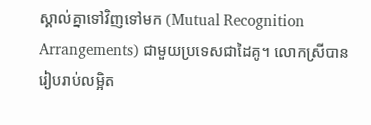ស្គាល់គ្នាទៅវិញទៅមក (Mutual Recognition Arrangements) ជាមួយប្រទេសជាដៃគូ។ លោកស្រីបានរៀបរាប់លម្អិត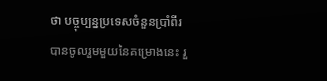ថា បច្ចុប្បន្នប្រទេសចំនួនប្រាំពីរ បានចូលរួមមួយនៃគម្រោងនេះ រួ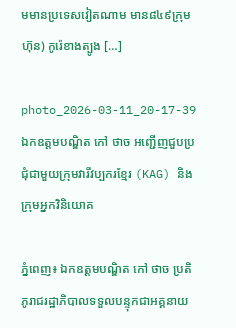មមានប្រទេសវៀតណាម មាន៨៤៩ក្រុមហ៊ុន) កូរ៉េខាងត្បូង […]

photo_2026-03-11_20-17-39
ឯកឧត្ដមបណ្ឌិត កៅ ថាច អញ្ជើញជួបប្រជុំជាមួយក្រុមវារីវប្បករខ្មែរ (KAG) និងក្រុមអ្នកវិនិយោគ

ភ្នំពេញ៖ ឯកឧត្ដមបណ្ឌិត កៅ ថាច ប្រតិភូរាជរដ្ឋាភិបាលទទួលបន្ទុកជាអគ្គនាយ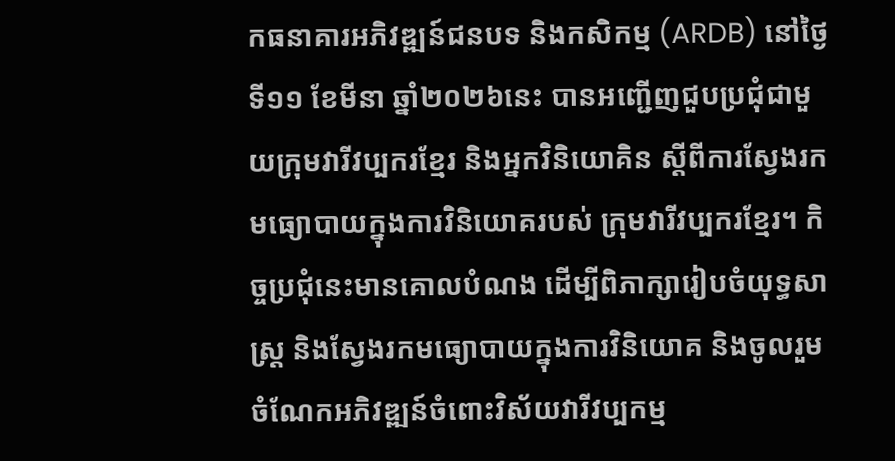កធនាគារអភិវឌ្ឍន៍ជនបទ និងកសិកម្ម (ARDB) នៅថ្ងៃទី១១ ខែមីនា ឆ្នាំ២០២៦នេះ បានអញ្ជើញជួបប្រជុំជាមួយក្រុមវារីវប្បករខ្មែរ និងអ្នកវិនិយោគិន ស្តីពីការស្វែងរកមធ្យោបាយក្នុងការវិនិយោគរបស់ ក្រុមវារីវប្បករខ្មែរ។ កិច្ចប្រជុំនេះមានគោលបំណង ដើម្បីពិភាក្សារៀបចំយុទ្ធសាស្ត្រ និងស្វែងរកមធ្យោបាយក្នុងការវិនិយោគ និងចូលរួមចំណែកអភិវឌ្ឍន៍ចំពោះវិស័យវារីវប្បកម្ម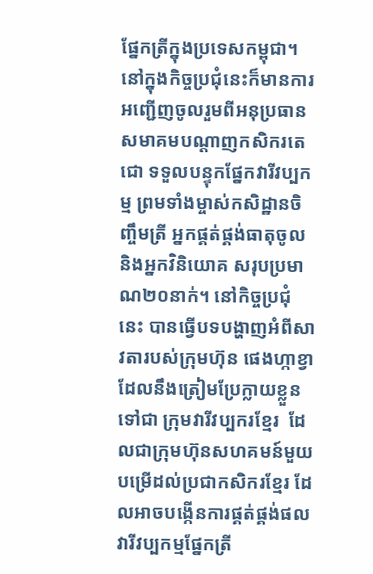ផ្នែកត្រីក្នុងប្រទេសកម្ពុជា។ នៅក្នុងកិច្ចប្រជុំនេះក៏មានការអញ្ជើញចូលរួមពីអនុប្រធានសមាគមបណ្តាញកសិករតេជោ ទទួលបន្ទុកផ្នែកវារីវប្បកម្ម ព្រមទាំងម្ចាស់កសិដ្ឋានចិញ្ចឹមត្រី អ្នកផ្គត់ផ្គង់ធាតុចូល និងអ្នកវិនិយោគ សរុបប្រមាណ២០នាក់។ នៅកិច្ចប្រជុំនេះ បានធ្វើបទបង្ហាញអំពីសាវតារបស់ក្រុមហ៊ុន ផេងហ្កាខ្វា ដែលនឹងត្រៀមប្រែក្លាយខ្លួនទៅជា ក្រុមវារីវប្បករខ្មែរ  ដែលជាក្រុមហ៊ុនសហគមន៍មួយបម្រើដល់ប្រជាកសិករខ្មែរ ដែលអាចបង្កើនការផ្គត់ផ្គង់ផលវារីវប្បកម្មផ្នែកត្រី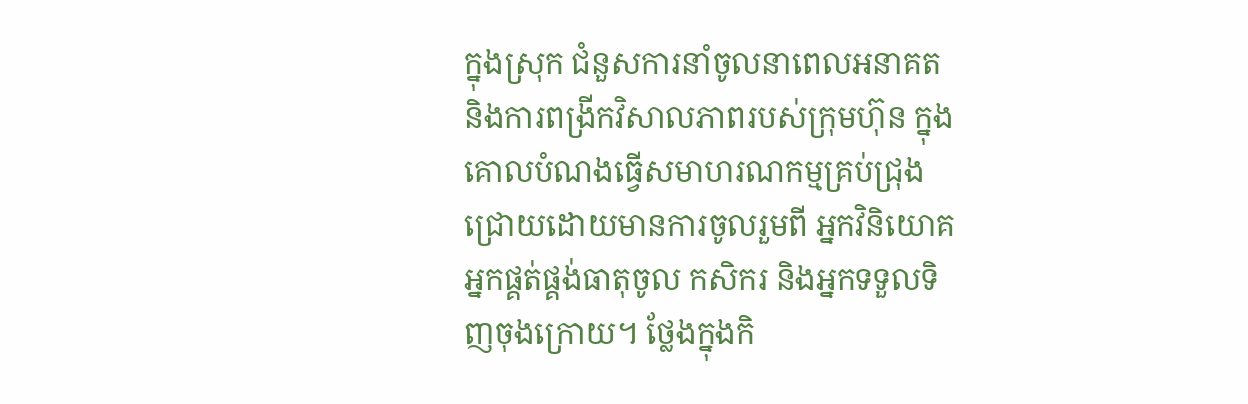ក្នុងស្រុក ជំនួសការនាំចូលនាពេលអនាគត  និងការពង្រីកវិសាលភាពរបស់ក្រុមហ៊ុន ក្នុងគោលបំណងធ្វើសមាហរណកម្មគ្រប់ជ្រុងជ្រោយដោយមានការចូលរួមពី អ្នកវិនិយោគ អ្នកផ្គត់ផ្គង់ធាតុចូល កសិករ និងអ្នកទទួលទិញចុងក្រោយ។ ថ្លែងក្នុងកិ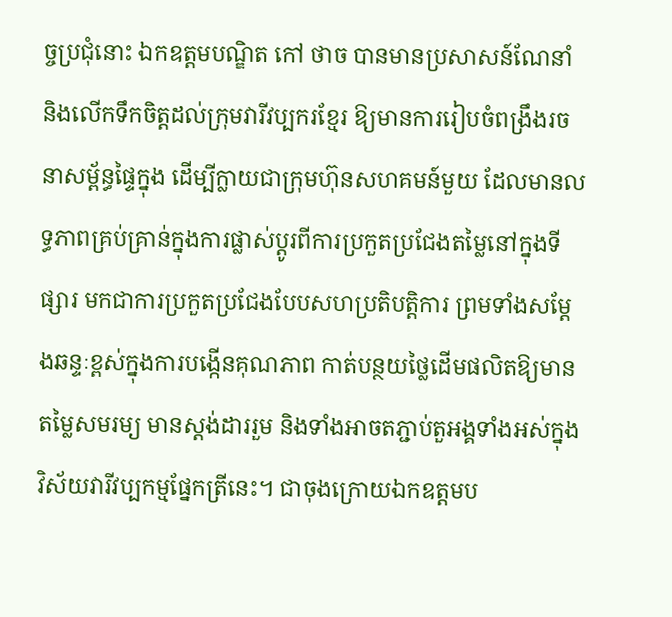ច្ចប្រជុំនោះ ឯកឧត្ដមបណ្ឌិត កៅ ថាច បានមានប្រសាសន៍ណែនាំ និងលើកទឹកចិត្តដល់ក្រុមវារីវប្បករខ្មែរ ឱ្យមានការរៀបចំពង្រឹងរចនាសម្ព័ន្ធផ្ទៃក្នុង ដើម្បីក្លាយជាក្រុមហ៊ុនសហគមន៍មួយ ដែលមានលទ្ធភាពគ្រប់គ្រាន់ក្នុងការផ្លាស់ប្តូរពីការប្រកួតប្រជែងតម្លៃនៅក្នុងទីផ្សារ មកជាការប្រកួតប្រជែងបែបសហប្រតិបត្តិការ ព្រមទាំងសម្តែងឆន្ទៈខ្ពស់ក្នុងការបង្កើនគុណភាព កាត់បន្ថយថ្លៃដើមផលិតឱ្យមានតម្លៃសមរម្យ មានស្តង់ដាររួម និងទាំងអាចតភ្ជាប់តួអង្គទាំងអស់ក្នុងវិស័យវារីវប្បកម្មផ្នែកត្រីនេះ។ ជាចុងក្រោយឯកឧត្ដមប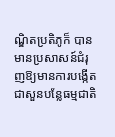ណ្ឌិតប្រតិភូក៏ បាន មានប្រសាសន៍ជំរុញឱ្យមានការបង្កើតជាសួនបន្លែធម្មជាតិ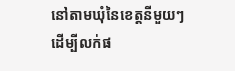នៅតាមឃុំនៃខេត្តនីមួយៗដើម្បីលក់ផ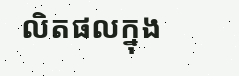លិតផលក្នុង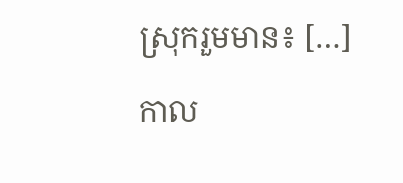ស្រុករួមមាន៖ […]

កាល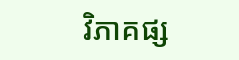វិភាគផ្ស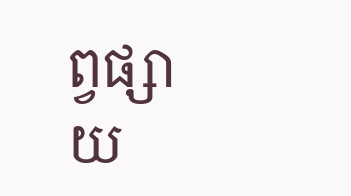ព្វផ្សាយ